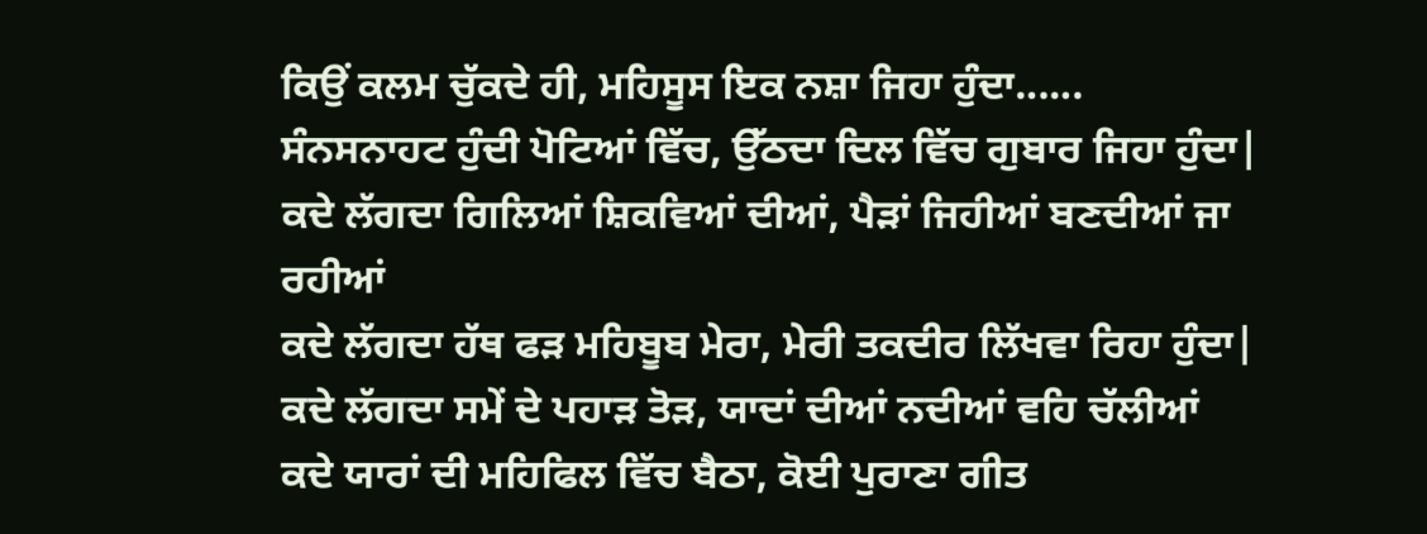ਕਿਉਂ ਕਲਮ ਚੁੱਕਦੇ ਹੀ, ਮਹਿਸੂਸ ਇਕ ਨਸ਼ਾ ਜਿਹਾ ਹੁੰਦਾ......
ਸੰਨਸਨਾਹਟ ਹੁੰਦੀ ਪੋਟਿਆਂ ਵਿੱਚ, ਉੱਠਦਾ ਦਿਲ ਵਿੱਚ ਗੁਬਾਰ ਜਿਹਾ ਹੁੰਦਾ|
ਕਦੇ ਲੱਗਦਾ ਗਿਲਿਆਂ ਸ਼ਿਕਵਿਆਂ ਦੀਆਂ, ਪੈੜਾਂ ਜਿਹੀਆਂ ਬਣਦੀਆਂ ਜਾ ਰਹੀਆਂ
ਕਦੇ ਲੱਗਦਾ ਹੱਥ ਫੜ ਮਹਿਬੂਬ ਮੇਰਾ, ਮੇਰੀ ਤਕਦੀਰ ਲਿੱਖਵਾ ਰਿਹਾ ਹੁੰਦਾ|
ਕਦੇ ਲੱਗਦਾ ਸਮੇਂ ਦੇ ਪਹਾੜ ਤੋੜ, ਯਾਦਾਂ ਦੀਆਂ ਨਦੀਆਂ ਵਹਿ ਚੱਲੀਆਂ
ਕਦੇ ਯਾਰਾਂ ਦੀ ਮਹਿਫਿਲ ਵਿੱਚ ਬੈਠਾ, ਕੋਈ ਪੁਰਾਣਾ ਗੀਤ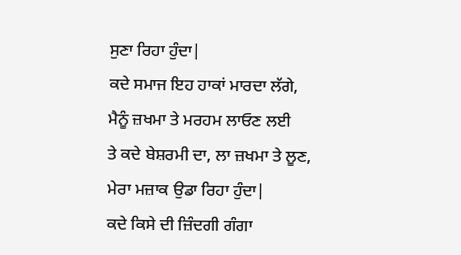ਸੁਣਾ ਰਿਹਾ ਹੁੰਦਾ|
ਕਦੇ ਸਮਾਜ ਇਹ ਹਾਕਾਂ ਮਾਰਦਾ ਲੱਗੇ, ਮੈਨੂੰ ਜ਼ਖਮਾ ਤੇ ਮਰਹਮ ਲਾਓਣ ਲਈ
ਤੇ ਕਦੇ ਬੇਸ਼ਰਮੀ ਦਾ, ਲਾ ਜ਼ਖਮਾ ਤੇ ਲੂਣ, ਮੇਰਾ ਮਜ਼ਾਕ ਉਡਾ ਰਿਹਾ ਹੁੰਦਾ|
ਕਦੇ ਕਿਸੇ ਦੀ ਜ਼ਿੰਦਗੀ ਗੰਗਾ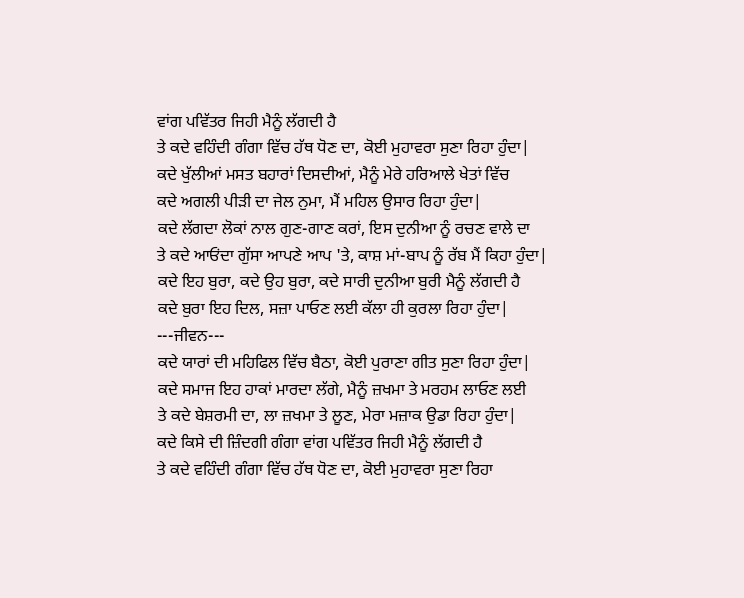ਵਾਂਗ ਪਵਿੱਤਰ ਜਿਹੀ ਮੈਨੂੰ ਲੱਗਦੀ ਹੈ
ਤੇ ਕਦੇ ਵਹਿੰਦੀ ਗੰਗਾ ਵਿੱਚ ਹੱਥ ਧੋਣ ਦਾ, ਕੋਈ ਮੁਹਾਵਰਾ ਸੁਣਾ ਰਿਹਾ ਹੁੰਦਾ|
ਕਦੇ ਖੁੱਲੀਆਂ ਮਸਤ ਬਹਾਰਾਂ ਦਿਸਦੀਆਂ, ਮੈਨੂੰ ਮੇਰੇ ਹਰਿਆਲੇ ਖੇਤਾਂ ਵਿੱਚ
ਕਦੇ ਅਗਲੀ ਪੀੜੀ ਦਾ ਜੇਲ ਨੁਮਾ, ਮੈਂ ਮਹਿਲ ਉਸਾਰ ਰਿਹਾ ਹੁੰਦਾ|
ਕਦੇ ਲੱਗਦਾ ਲੋਕਾਂ ਨਾਲ ਗੁਣ-ਗਾਣ ਕਰਾਂ, ਇਸ ਦੁਨੀਆ ਨੂੰ ਰਚਣ ਵਾਲੇ ਦਾ
ਤੇ ਕਦੇ ਆਓਂਦਾ ਗੁੱਸਾ ਆਪਣੇ ਆਪ 'ਤੇ, ਕਾਸ਼ ਮਾਂ-ਬਾਪ ਨੂੰ ਰੱਬ ਮੈਂ ਕਿਹਾ ਹੁੰਦਾ|
ਕਦੇ ਇਹ ਬੁਰਾ, ਕਦੇ ਉਹ ਬੁਰਾ, ਕਦੇ ਸਾਰੀ ਦੁਨੀਆ ਬੁਰੀ ਮੈਨੂੰ ਲੱਗਦੀ ਹੈ
ਕਦੇ ਬੁਰਾ ਇਹ ਦਿਲ, ਸਜ਼ਾ ਪਾਓਣ ਲਈ ਕੱਲਾ ਹੀ ਕੁਰਲਾ ਰਿਹਾ ਹੁੰਦਾ|
---ਜੀਵਨ---
ਕਦੇ ਯਾਰਾਂ ਦੀ ਮਹਿਫਿਲ ਵਿੱਚ ਬੈਠਾ, ਕੋਈ ਪੁਰਾਣਾ ਗੀਤ ਸੁਣਾ ਰਿਹਾ ਹੁੰਦਾ|
ਕਦੇ ਸਮਾਜ ਇਹ ਹਾਕਾਂ ਮਾਰਦਾ ਲੱਗੇ, ਮੈਨੂੰ ਜ਼ਖਮਾ ਤੇ ਮਰਹਮ ਲਾਓਣ ਲਈ
ਤੇ ਕਦੇ ਬੇਸ਼ਰਮੀ ਦਾ, ਲਾ ਜ਼ਖਮਾ ਤੇ ਲੂਣ, ਮੇਰਾ ਮਜ਼ਾਕ ਉਡਾ ਰਿਹਾ ਹੁੰਦਾ|
ਕਦੇ ਕਿਸੇ ਦੀ ਜ਼ਿੰਦਗੀ ਗੰਗਾ ਵਾਂਗ ਪਵਿੱਤਰ ਜਿਹੀ ਮੈਨੂੰ ਲੱਗਦੀ ਹੈ
ਤੇ ਕਦੇ ਵਹਿੰਦੀ ਗੰਗਾ ਵਿੱਚ ਹੱਥ ਧੋਣ ਦਾ, ਕੋਈ ਮੁਹਾਵਰਾ ਸੁਣਾ ਰਿਹਾ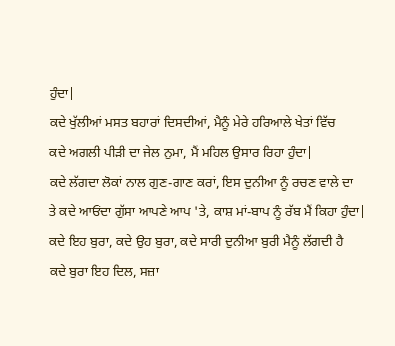ਹੁੰਦਾ|
ਕਦੇ ਖੁੱਲੀਆਂ ਮਸਤ ਬਹਾਰਾਂ ਦਿਸਦੀਆਂ, ਮੈਨੂੰ ਮੇਰੇ ਹਰਿਆਲੇ ਖੇਤਾਂ ਵਿੱਚ
ਕਦੇ ਅਗਲੀ ਪੀੜੀ ਦਾ ਜੇਲ ਨੁਮਾ, ਮੈਂ ਮਹਿਲ ਉਸਾਰ ਰਿਹਾ ਹੁੰਦਾ|
ਕਦੇ ਲੱਗਦਾ ਲੋਕਾਂ ਨਾਲ ਗੁਣ-ਗਾਣ ਕਰਾਂ, ਇਸ ਦੁਨੀਆ ਨੂੰ ਰਚਣ ਵਾਲੇ ਦਾ
ਤੇ ਕਦੇ ਆਓਂਦਾ ਗੁੱਸਾ ਆਪਣੇ ਆਪ 'ਤੇ, ਕਾਸ਼ ਮਾਂ-ਬਾਪ ਨੂੰ ਰੱਬ ਮੈਂ ਕਿਹਾ ਹੁੰਦਾ|
ਕਦੇ ਇਹ ਬੁਰਾ, ਕਦੇ ਉਹ ਬੁਰਾ, ਕਦੇ ਸਾਰੀ ਦੁਨੀਆ ਬੁਰੀ ਮੈਨੂੰ ਲੱਗਦੀ ਹੈ
ਕਦੇ ਬੁਰਾ ਇਹ ਦਿਲ, ਸਜ਼ਾ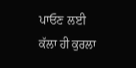ਪਾਓਣ ਲਈ ਕੱਲਾ ਹੀ ਕੁਰਲਾ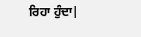ਰਿਹਾ ਹੁੰਦਾ|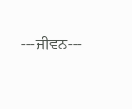---ਜੀਵਨ---